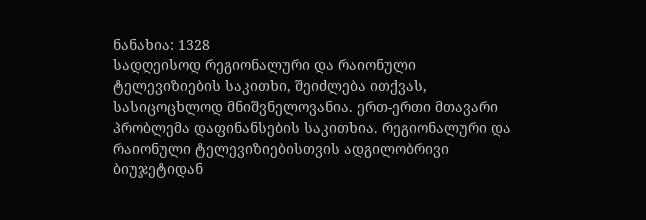ნანახია: 1328
სადღეისოდ რეგიონალური და რაიონული ტელევიზიების საკითხი, შეიძლება ითქვას, სასიცოცხლოდ მნიშვნელოვანია. ერთ-ერთი მთავარი პრობლემა დაფინანსების საკითხია. რეგიონალური და რაიონული ტელევიზიებისთვის ადგილობრივი ბიუჯეტიდან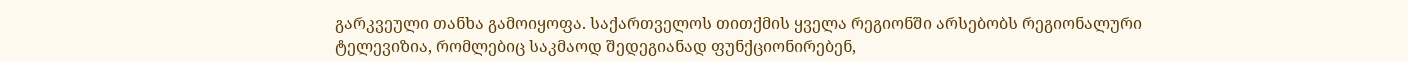გარკვეული თანხა გამოიყოფა. საქართველოს თითქმის ყველა რეგიონში არსებობს რეგიონალური ტელევიზია, რომლებიც საკმაოდ შედეგიანად ფუნქციონირებენ,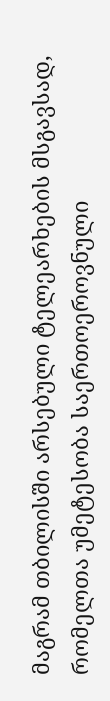მაგრამ თბილისში არსებული ტელეარხების მსგავსად, რომელთა უმეტესობა საერთოეროვნული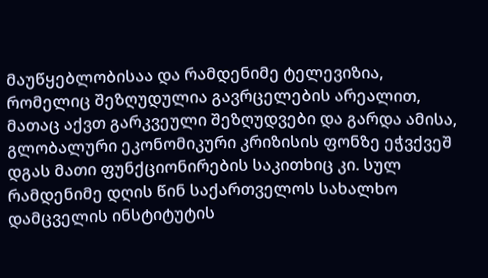მაუწყებლობისაა და რამდენიმე ტელევიზია, რომელიც შეზღუდულია გავრცელების არეალით, მათაც აქვთ გარკვეული შეზღუდვები და გარდა ამისა, გლობალური ეკონომიკური კრიზისის ფონზე ეჭვქვეშ დგას მათი ფუნქციონირების საკითხიც კი. სულ რამდენიმე დღის წინ საქართველოს სახალხო დამცველის ინსტიტუტის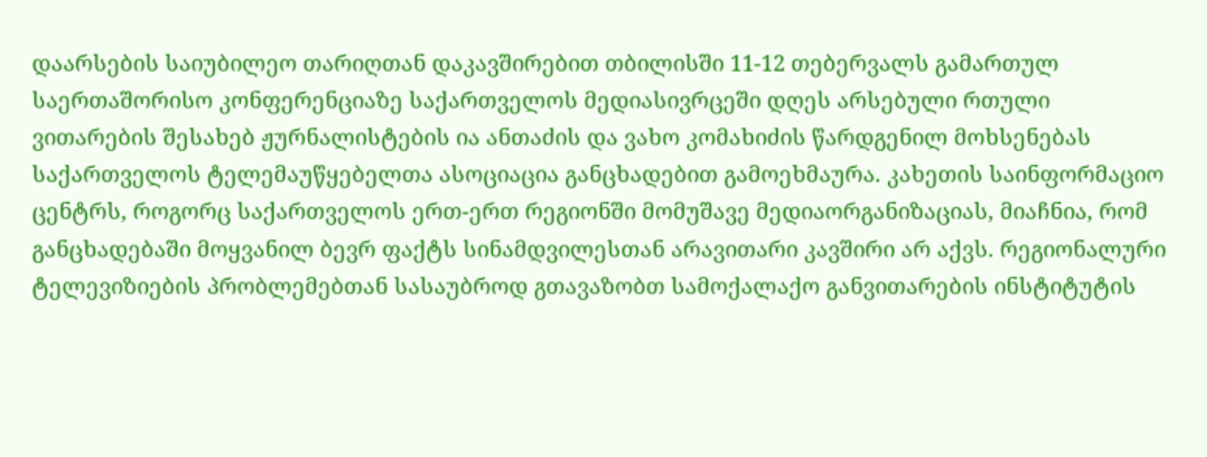დაარსების საიუბილეო თარიღთან დაკავშირებით თბილისში 11-12 თებერვალს გამართულ საერთაშორისო კონფერენციაზე საქართველოს მედიასივრცეში დღეს არსებული რთული ვითარების შესახებ ჟურნალისტების ია ანთაძის და ვახო კომახიძის წარდგენილ მოხსენებას საქართველოს ტელემაუწყებელთა ასოციაცია განცხადებით გამოეხმაურა. კახეთის საინფორმაციო ცენტრს, როგორც საქართველოს ერთ-ერთ რეგიონში მომუშავე მედიაორგანიზაციას, მიაჩნია, რომ განცხადებაში მოყვანილ ბევრ ფაქტს სინამდვილესთან არავითარი კავშირი არ აქვს. რეგიონალური ტელევიზიების პრობლემებთან სასაუბროდ გთავაზობთ სამოქალაქო განვითარების ინსტიტუტის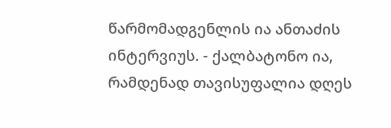წარმომადგენლის ია ანთაძის ინტერვიუს. - ქალბატონო ია, რამდენად თავისუფალია დღეს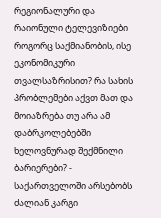რეგიონალური და რაიონული ტელევიზიები როგორც საქმიანობის, ისე ეკონომიკური თვალსაზრისით? რა სახის პრობლემები აქვთ მათ და მოიაზრება თუ არა ამ დაბრკოლებებში ხელოვნურად შექმნილი ბარიერები? - საქართველოში არსებობს ძალიან კარგი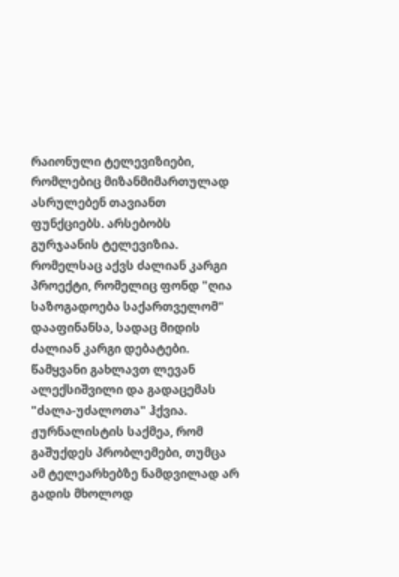რაიონული ტელევიზიები, რომლებიც მიზანმიმართულად ასრულებენ თავიანთ ფუნქციებს. არსებობს გურჯაანის ტელევიზია. რომელსაც აქვს ძალიან კარგი პროექტი, რომელიც ფონდ "ღია საზოგადოება საქართველომ" დააფინანსა, სადაც მიდის ძალიან კარგი დებატები. წამყვანი გახლავთ ლევან ალექსიშვილი და გადაცემას "ძალა-უძალოთა" ჰქვია. ჟურნალისტის საქმეა, რომ გაშუქდეს პრობლემები, თუმცა ამ ტელეარხებზე ნამდვილად არ გადის მხოლოდ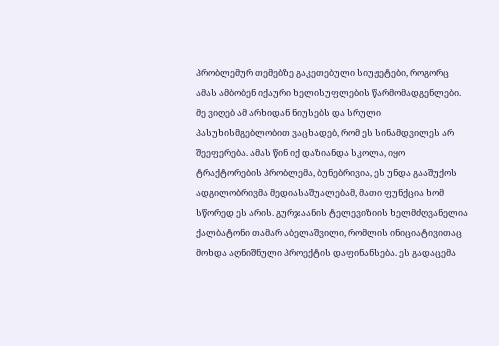პრობლემურ თემებზე გაკეთებული სიუჟეტები, როგორც ამას ამბობენ იქაური ხელისუფლების წარმომადგენლები. მე ვიღებ ამ არხიდან ნიუსებს და სრული პასუხისმგებლობით ვაცხადებ, რომ ეს სინამდვილეს არ შეეფერება. ამას წინ იქ დაზიანდა სკოლა, იყო ტრაქტორების პრობლემა, ბუნებრივია, ეს უნდა გააშუქოს ადგილობრივმა მედიასაშუალებამ, მათი ფუნქცია ხომ სწორედ ეს არის. გურჯაანის ტელევიზიის ხელმძღვანელია ქალბატონი თამარ აბელაშვილი, რომლის ინიციატივითაც მოხდა აღნიშნული პროექტის დაფინანსება. ეს გადაცემა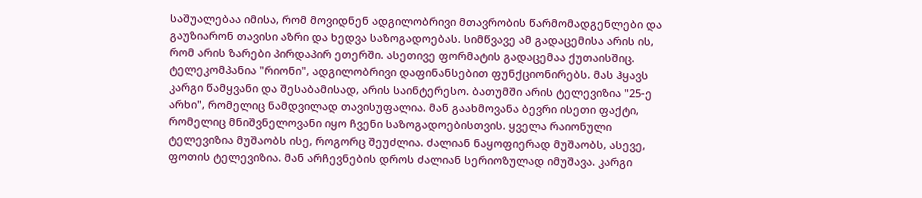საშუალებაა იმისა, რომ მოვიდნენ ადგილობრივი მთავრობის წარმომადგენლები და გაუზიარონ თავისი აზრი და ხედვა საზოგადოებას. სიმწვავე ამ გადაცემისა არის ის, რომ არის ზარები პირდაპირ ეთერში. ასეთივე ფორმატის გადაცემაა ქუთაისშიც. ტელეკომპანია "რიონი", ადგილობრივი დაფინანსებით ფუნქციონირებს. მას ჰყავს კარგი წამყვანი და შესაბამისად, არის საინტერესო. ბათუმში არის ტელევიზია "25-ე არხი", რომელიც ნამდვილად თავისუფალია. მან გაახმოვანა ბევრი ისეთი ფაქტი, რომელიც მნიშვნელოვანი იყო ჩვენი საზოგადოებისთვის. ყველა რაიონული ტელევიზია მუშაობს ისე, როგორც შეუძლია. ძალიან ნაყოფიერად მუშაობს, ასევე, ფოთის ტელევიზია. მან არჩევნების დროს ძალიან სერიოზულად იმუშავა. კარგი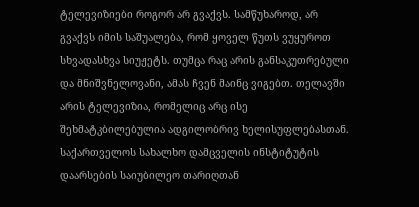ტელევიზიები როგორ არ გვაქვს. სამწუხაროდ, არ გვაქვს იმის საშუალება, რომ ყოველ წუთს ვუყუროთ სხვადასხვა სიუჟეტს. თუმცა რაც არის განსაკუთრებული და მნიშვნელოვანი, ამას ჩვენ მაინც ვიგებთ. თელავში არის ტელევიზია, რომელიც არც ისე შეხმატკბილებულია ადგილობრივ ხელისუფლებასთან. საქართველოს სახალხო დამცველის ინსტიტუტის დაარსების საიუბილეო თარიღთან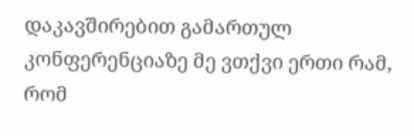დაკავშირებით გამართულ კონფერენციაზე მე ვთქვი ერთი რამ, რომ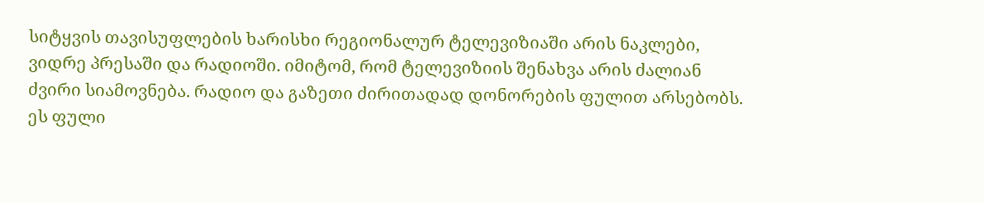სიტყვის თავისუფლების ხარისხი რეგიონალურ ტელევიზიაში არის ნაკლები, ვიდრე პრესაში და რადიოში. იმიტომ, რომ ტელევიზიის შენახვა არის ძალიან ძვირი სიამოვნება. რადიო და გაზეთი ძირითადად დონორების ფულით არსებობს. ეს ფული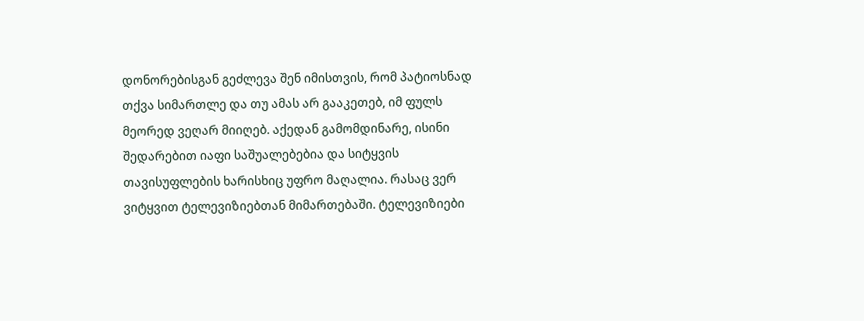დონორებისგან გეძლევა შენ იმისთვის, რომ პატიოსნად თქვა სიმართლე და თუ ამას არ გააკეთებ, იმ ფულს მეორედ ვეღარ მიიღებ. აქედან გამომდინარე, ისინი შედარებით იაფი საშუალებებია და სიტყვის თავისუფლების ხარისხიც უფრო მაღალია. რასაც ვერ ვიტყვით ტელევიზიებთან მიმართებაში. ტელევიზიები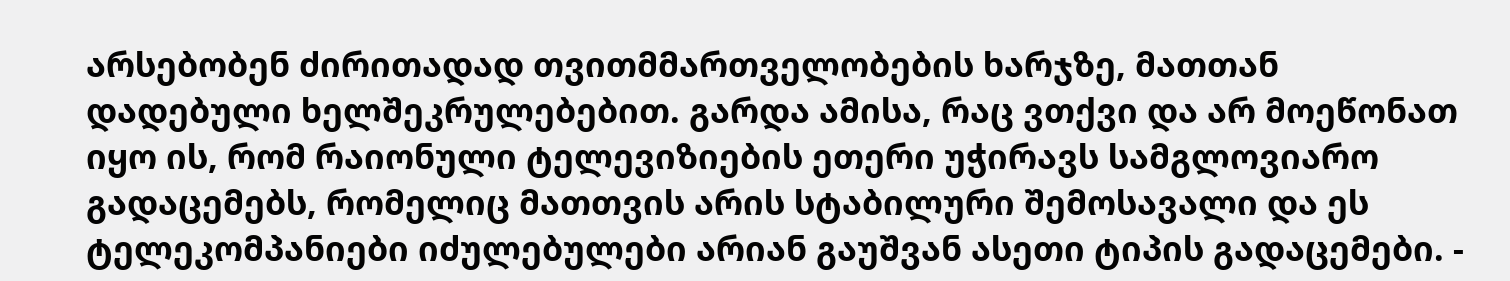არსებობენ ძირითადად თვითმმართველობების ხარჯზე, მათთან დადებული ხელშეკრულებებით. გარდა ამისა, რაც ვთქვი და არ მოეწონათ იყო ის, რომ რაიონული ტელევიზიების ეთერი უჭირავს სამგლოვიარო გადაცემებს, რომელიც მათთვის არის სტაბილური შემოსავალი და ეს ტელეკომპანიები იძულებულები არიან გაუშვან ასეთი ტიპის გადაცემები. -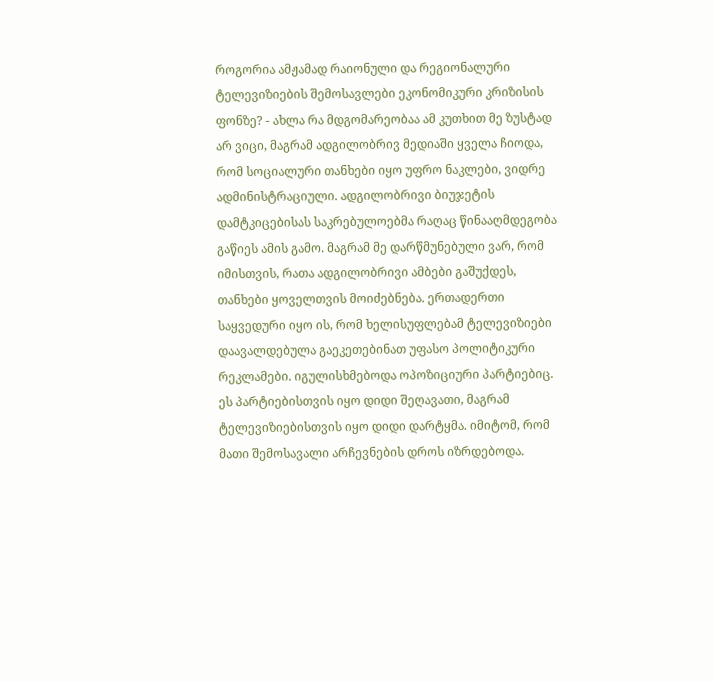როგორია ამჟამად რაიონული და რეგიონალური ტელევიზიების შემოსავლები ეკონომიკური კრიზისის ფონზე? - ახლა რა მდგომარეობაა ამ კუთხით მე ზუსტად არ ვიცი, მაგრამ ადგილობრივ მედიაში ყველა ჩიოდა, რომ სოციალური თანხები იყო უფრო ნაკლები, ვიდრე ადმინისტრაციული. ადგილობრივი ბიუჯეტის დამტკიცებისას საკრებულოებმა რაღაც წინააღმდეგობა გაწიეს ამის გამო. მაგრამ მე დარწმუნებული ვარ, რომ იმისთვის, რათა ადგილობრივი ამბები გაშუქდეს, თანხები ყოველთვის მოიძებნება. ერთადერთი საყვედური იყო ის, რომ ხელისუფლებამ ტელევიზიები დაავალდებულა გაეკეთებინათ უფასო პოლიტიკური რეკლამები. იგულისხმებოდა ოპოზიციური პარტიებიც. ეს პარტიებისთვის იყო დიდი შეღავათი, მაგრამ ტელევიზიებისთვის იყო დიდი დარტყმა. იმიტომ, რომ მათი შემოსავალი არჩევნების დროს იზრდებოდა.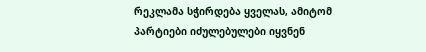რეკლამა სჭირდება ყველას, ამიტომ პარტიები იძულებულები იყვნენ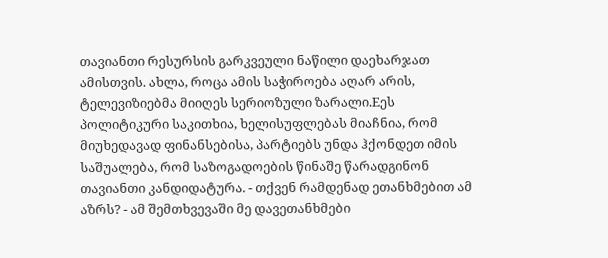თავიანთი რესურსის გარკვეული ნაწილი დაეხარჯათ ამისთვის. ახლა, როცა ამის საჭიროება აღარ არის, ტელევიზიებმა მიიღეს სერიოზული ზარალი.Eეს პოლიტიკური საკითხია, ხელისუფლებას მიაჩნია, რომ მიუხედავად ფინანსებისა, პარტიებს უნდა ჰქონდეთ იმის საშუალება, რომ საზოგადოების წინაშე წარადგინონ თავიანთი კანდიდატურა. - თქვენ რამდენად ეთანხმებით ამ აზრს? - ამ შემთხვევაში მე დავეთანხმები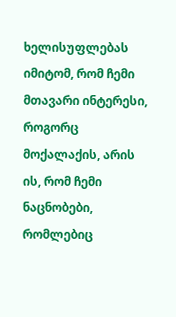ხელისუფლებას იმიტომ, რომ ჩემი მთავარი ინტერესი, როგორც მოქალაქის, არის ის, რომ ჩემი ნაცნობები, რომლებიც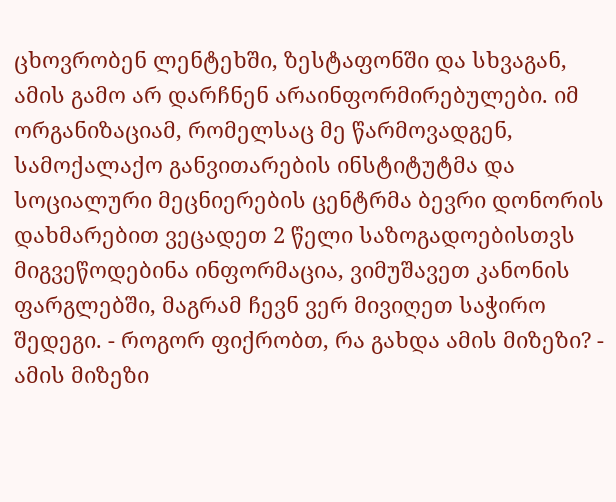ცხოვრობენ ლენტეხში, ზესტაფონში და სხვაგან, ამის გამო არ დარჩნენ არაინფორმირებულები. იმ ორგანიზაციამ, რომელსაც მე წარმოვადგენ, სამოქალაქო განვითარების ინსტიტუტმა და სოციალური მეცნიერების ცენტრმა ბევრი დონორის დახმარებით ვეცადეთ 2 წელი საზოგადოებისთვს მიგვეწოდებინა ინფორმაცია, ვიმუშავეთ კანონის ფარგლებში, მაგრამ ჩევნ ვერ მივიღეთ საჭირო შედეგი. - როგორ ფიქრობთ, რა გახდა ამის მიზეზი? - ამის მიზეზი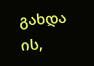გახდა ის,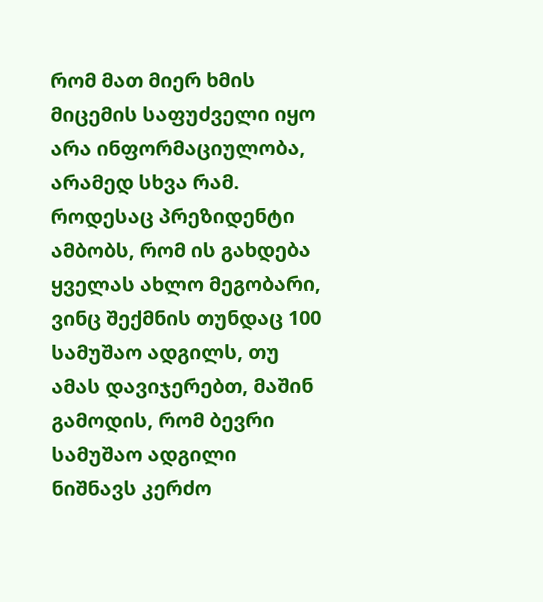რომ მათ მიერ ხმის მიცემის საფუძველი იყო არა ინფორმაციულობა, არამედ სხვა რამ. როდესაც პრეზიდენტი ამბობს, რომ ის გახდება ყველას ახლო მეგობარი, ვინც შექმნის თუნდაც 100 სამუშაო ადგილს, თუ ამას დავიჯერებთ, მაშინ გამოდის, რომ ბევრი სამუშაო ადგილი ნიშნავს კერძო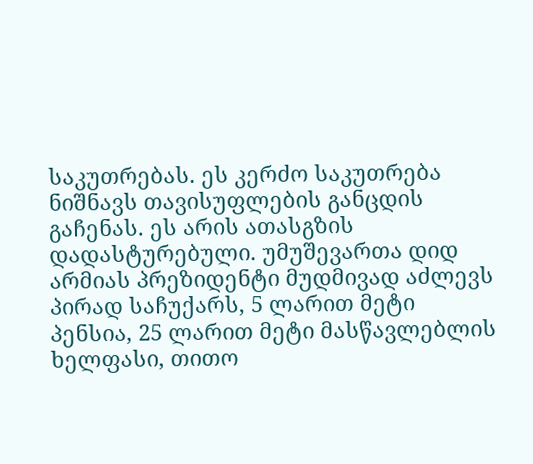საკუთრებას. ეს კერძო საკუთრება ნიშნავს თავისუფლების განცდის გაჩენას. ეს არის ათასგზის დადასტურებული. უმუშევართა დიდ არმიას პრეზიდენტი მუდმივად აძლევს პირად საჩუქარს, 5 ლარით მეტი პენსია, 25 ლარით მეტი მასწავლებლის ხელფასი, თითო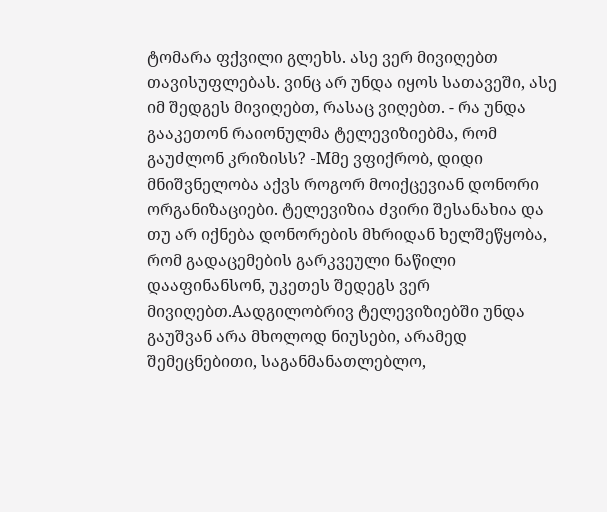ტომარა ფქვილი გლეხს. ასე ვერ მივიღებთ თავისუფლებას. ვინც არ უნდა იყოს სათავეში, ასე იმ შედგეს მივიღებთ, რასაც ვიღებთ. - რა უნდა გააკეთონ რაიონულმა ტელევიზიებმა, რომ გაუძლონ კრიზისს? -Mმე ვფიქრობ, დიდი მნიშვნელობა აქვს როგორ მოიქცევიან დონორი ორგანიზაციები. ტელევიზია ძვირი შესანახია და თუ არ იქნება დონორების მხრიდან ხელშეწყობა, რომ გადაცემების გარკვეული ნაწილი დააფინანსონ, უკეთეს შედეგს ვერ მივიღებთ.Aადგილობრივ ტელევიზიებში უნდა გაუშვან არა მხოლოდ ნიუსები, არამედ შემეცნებითი, საგანმანათლებლო,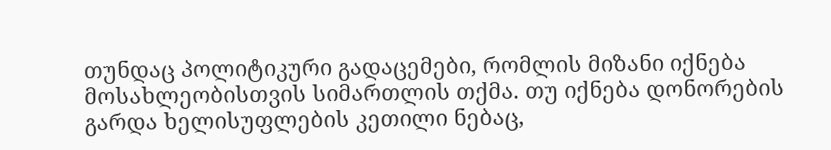თუნდაც პოლიტიკური გადაცემები, რომლის მიზანი იქნება მოსახლეობისთვის სიმართლის თქმა. თუ იქნება დონორების გარდა ხელისუფლების კეთილი ნებაც,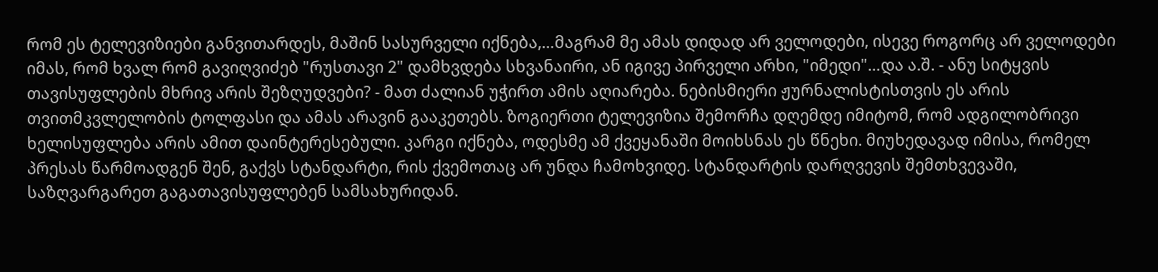რომ ეს ტელევიზიები განვითარდეს, მაშინ სასურველი იქნება,…მაგრამ მე ამას დიდად არ ველოდები, ისევე როგორც არ ველოდები იმას, რომ ხვალ რომ გავიღვიძებ "რუსთავი 2" დამხვდება სხვანაირი, ან იგივე პირველი არხი, "იმედი"…და ა.შ. - ანუ სიტყვის თავისუფლების მხრივ არის შეზღუდვები? - მათ ძალიან უჭირთ ამის აღიარება. ნებისმიერი ჟურნალისტისთვის ეს არის თვითმკვლელობის ტოლფასი და ამას არავინ გააკეთებს. ზოგიერთი ტელევიზია შემორჩა დღემდე იმიტომ, რომ ადგილობრივი ხელისუფლება არის ამით დაინტერესებული. კარგი იქნება, ოდესმე ამ ქვეყანაში მოიხსნას ეს წნეხი. მიუხედავად იმისა, რომელ პრესას წარმოადგენ შენ, გაქვს სტანდარტი, რის ქვემოთაც არ უნდა ჩამოხვიდე. სტანდარტის დარღვევის შემთხვევაში, საზღვარგარეთ გაგათავისუფლებენ სამსახურიდან.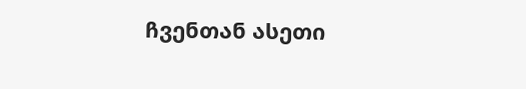ჩვენთან ასეთი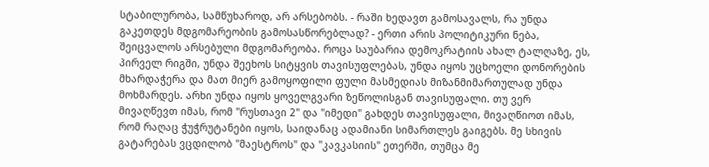სტაბილურობა, სამწუხაროდ, არ არსებობს. - რაში ხედავთ გამოსავალს, რა უნდა გაკეთდეს მდგომარეობის გამოსასწორებლად? - ერთი არის პოლიტიკური ნება, შეიცვალოს არსებული მდგომარეობა. როცა საუბარია დემოკრატიის ახალ ტალღაზე, ეს, პირველ რიგში, უნდა შეეხოს სიტყვის თავისუფლებას, უნდა იყოს უცხოელი დონორების მხარდაჭერა და მათ მიერ გამოყოფილი ფული მასმედიას მიზანმიმართულად უნდა მოხმარდეს. არხი უნდა იყოს ყოველგვარი ზეწოლისგან თავისუფალი. თუ ვერ მივაღწევთ იმას, რომ "რუსთავი 2" და "იმედი" გახდეს თავისუფალი, მივაღწიოთ იმას, რომ რაღაც ჭუჭრუტანები იყოს, საიდანაც ადამიანი სიმართლეს გაიგებს. მე სხივის გატარებას ვცდილობ "მაესტროს" და "კავკასიის" ეთერში, თუმცა მე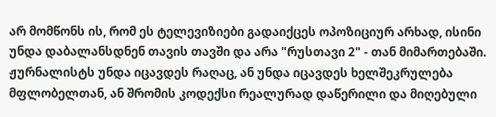არ მომწონს ის, რომ ეს ტელევიზიები გადაიქცეს ოპოზიციურ არხად, ისინი უნდა დაბალანსდნენ თავის თავში და არა "რუსთავი 2" - თან მიმართებაში. ჟურნალისტს უნდა იცავდეს რაღაც, ან უნდა იცავდეს ხელშეკრულება მფლობელთან, ან შრომის კოდექსი რეალურად დაწერილი და მიღებული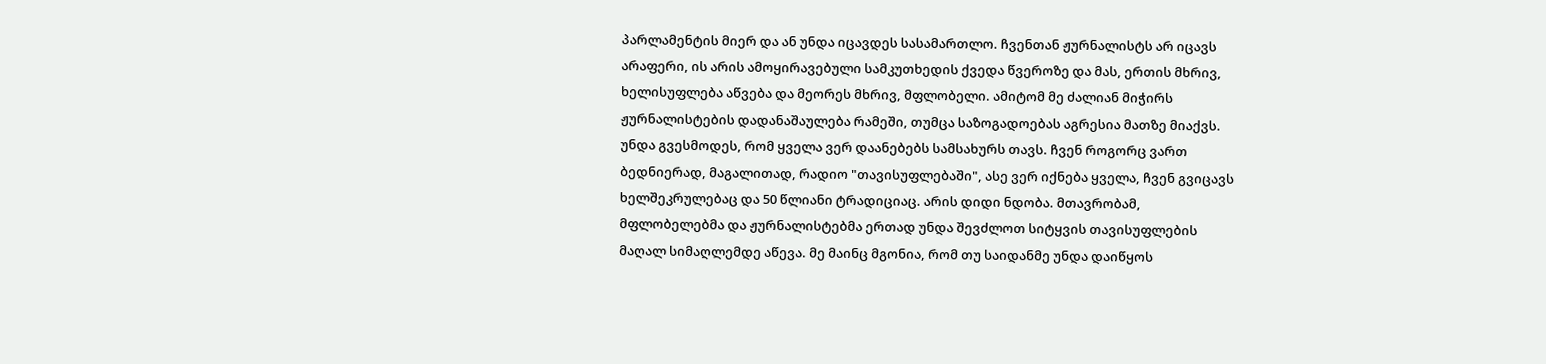პარლამენტის მიერ და ან უნდა იცავდეს სასამართლო. ჩვენთან ჟურნალისტს არ იცავს არაფერი, ის არის ამოყირავებული სამკუთხედის ქვედა წვეროზე და მას, ერთის მხრივ, ხელისუფლება აწვება და მეორეს მხრივ, მფლობელი. ამიტომ მე ძალიან მიჭირს ჟურნალისტების დადანაშაულება რამეში, თუმცა საზოგადოებას აგრესია მათზე მიაქვს. უნდა გვესმოდეს, რომ ყველა ვერ დაანებებს სამსახურს თავს. ჩვენ როგორც ვართ ბედნიერად, მაგალითად, რადიო "თავისუფლებაში", ასე ვერ იქნება ყველა, ჩვენ გვიცავს ხელშეკრულებაც და 50 წლიანი ტრადიციაც. არის დიდი ნდობა. მთავრობამ, მფლობელებმა და ჟურნალისტებმა ერთად უნდა შევძლოთ სიტყვის თავისუფლების მაღალ სიმაღლემდე აწევა. მე მაინც მგონია, რომ თუ საიდანმე უნდა დაიწყოს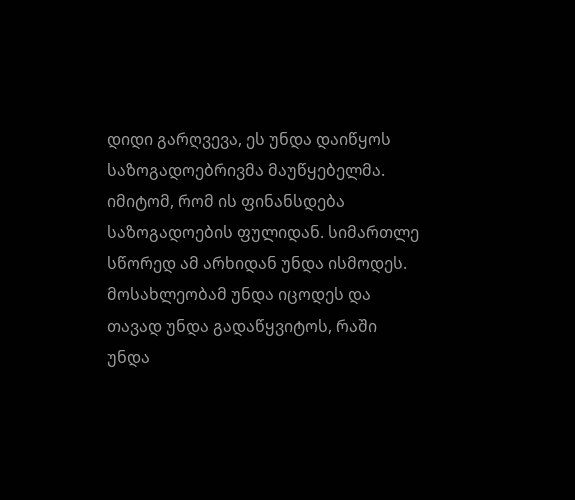დიდი გარღვევა, ეს უნდა დაიწყოს საზოგადოებრივმა მაუწყებელმა. იმიტომ, რომ ის ფინანსდება საზოგადოების ფულიდან. სიმართლე სწორედ ამ არხიდან უნდა ისმოდეს. მოსახლეობამ უნდა იცოდეს და თავად უნდა გადაწყვიტოს, რაში უნდა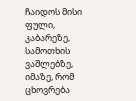ჩაიდოს მისი ფული, კაბარეზე, სამოთხის ვაშლებზე, იმაზე, რომ ცხოვრება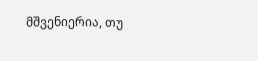მშვენიერია, თუ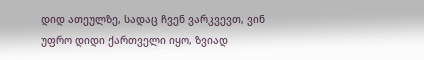დიდ ათეულზე, სადაც ჩვენ ვარკვევთ, ვინ უფრო დიდი ქართველი იყო, ზვიად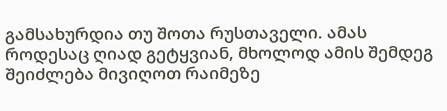გამსახურდია თუ შოთა რუსთაველი. ამას როდესაც ღიად გეტყვიან, მხოლოდ ამის შემდეგ შეიძლება მივიღოთ რაიმეზე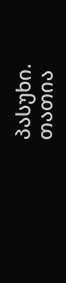პასუხი.
თათია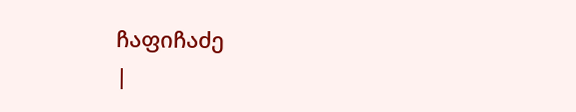ჩაფიჩაძე
|